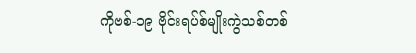ကိုဗစ်-၁၉ ဗိုင်းရပ်စ်မျိုးကွဲသစ်တစ်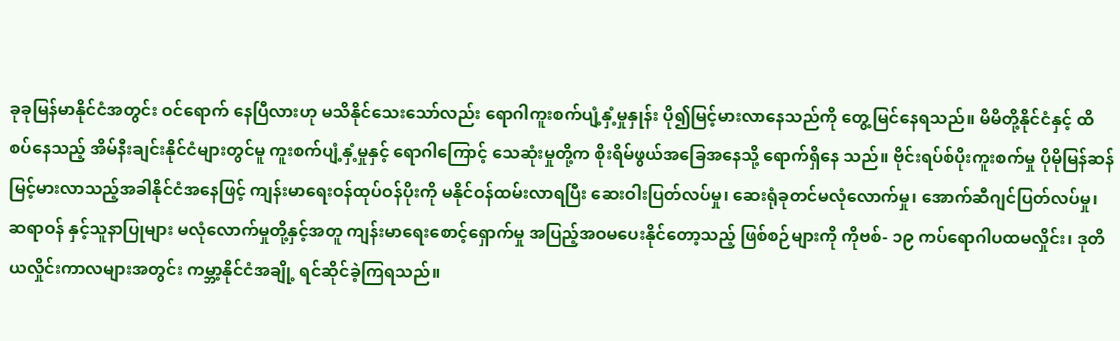ခုခုမြန်မာနိုင်ငံအတွင်း ဝင်ရောက် နေပြီလားဟု မသိနိုင်သေးသော်လည်း ရောဂါကူးစက်ပျံ့နှံ့မှုနှုန်း ပို၍မြင့်မားလာနေသည်ကို တွေ့မြင်နေရသည်။ မိမိတို့နိုင်ငံနှင့် ထိစပ်နေသည့် အိမ်နီးချင်းနိုင်ငံများတွင်မူ ကူးစက်ပျံ့နှံ့မှုနှင့် ရောဂါကြောင့် သေဆုံးမှုတို့က စိုးရိမ်ဖွယ်အခြေအနေသို့ ရောက်ရှိနေ သည်။ ဗိုင်းရပ်စ်ပိုးကူးစက်မှု ပိုမိုမြန်ဆန် မြင့်မားလာသည့်အခါနိုင်ငံအနေဖြင့် ကျန်းမာရေးဝန်ထုပ်ဝန်ပိုးကို မနိုင်ဝန်ထမ်းလာရပြီး ဆေးဝါးပြတ်လပ်မှု၊ ဆေးရုံခုတင်မလုံလောက်မှု၊ အောက်ဆီဂျင်ပြတ်လပ်မှု၊ ဆရာဝန် နှင့်သူနာပြုများ မလုံလောက်မှုတို့နှင့်အတူ ကျန်းမာရေးစောင့်ရှောက်မှု အပြည့်အဝမပေးနိုင်တော့သည့် ဖြစ်စဉ်များကို ကိုဗစ်- ၁၉ ကပ်ရောဂါပထမလှိုင်း၊ ဒုတိယလှိုင်းကာလများအတွင်း ကမ္ဘာ့နိုင်ငံအချို့ ရင်ဆိုင်ခဲ့ကြရသည်။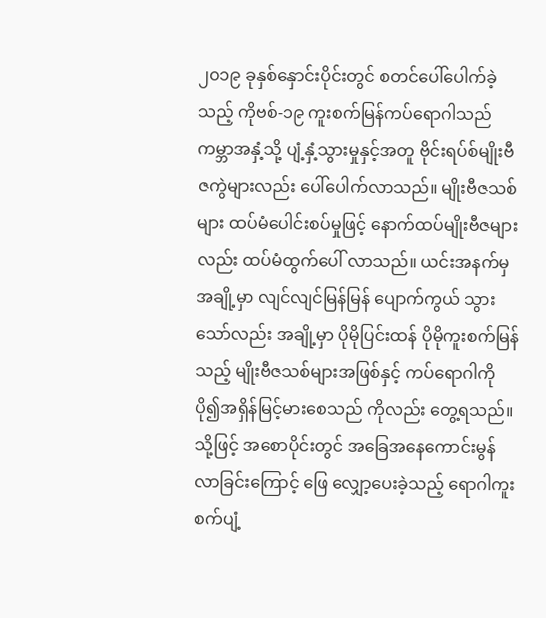၂၀၁၉ ခုနှစ်နှောင်းပိုင်းတွင် စတင်ပေါ်ပေါက်ခဲ့သည့် ကိုဗစ်-၁၉ ကူးစက်မြန်ကပ်ရောဂါသည် ကမ္ဘာအနှံ့သို့ ပျံ့နှံ့သွားမှုနှင့်အတူ ဗိုင်းရပ်စ်မျိုးဗီဇကွဲများလည်း ပေါ်ပေါက်လာသည်။ မျိုးဗီဇသစ်များ ထပ်မံပေါင်းစပ်မှုဖြင့် နောက်ထပ်မျိုးဗီဇများလည်း ထပ်မံထွက်ပေါ် လာသည်။ ယင်းအနက်မှ အချို့မှာ လျင်လျင်မြန်မြန် ပျောက်ကွယ် သွားသော်လည်း အချို့မှာ ပိုမိုပြင်းထန် ပိုမိုကူးစက်မြန်သည့် မျိုးဗီဇသစ်များအဖြစ်နှင့် ကပ်ရောဂါကို ပို၍အရှိန်မြင့်မားစေသည် ကိုလည်း တွေ့ရသည်။ သို့ဖြင့် အစောပိုင်းတွင် အခြေအနေကောင်းမွန် လာခြင်းကြောင့် ဖြေ လျှော့ပေးခဲ့သည့် ရောဂါကူးစက်ပျံ့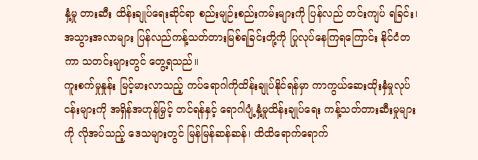နှံ့မှု တားဆီး ထိန်းချုပ်ရေးဆိုင်ရာ စည်းမျဉ်းစည်းကမ်းများကို ပြန်လည် တင်းကျပ် ရခြင်း၊ အသွားအလာများ ပြန်လည်ကန့်သတ်တားမြစ်ရခြင်းတို့ကို ပြုလုပ်နေကြရကြောင်း နိုင်ငံတကာ သတင်းများတွင် တွေ့ရသည်။
ကူးစက်မှုနှုန်း မြင့်မားလာသည့် ကပ်ရောဂါကိုထိန်းချုပ်နိုင်ရန်မှာ ကာကွယ်ဆေးထိုးနှံမှုလုပ်ငန်းများကို အရှိန်အဟုန်မြှင့် တင်ရန်နှင့် ရောဂါပျံ့နှံ့မှုထိန်းချုပ်ရေး ကန့်သတ်တားဆီးမှုများကို လိုအပ်သည့် ဒေသများတွင် မြန်မြန်ဆန်ဆန်၊ ထိထိရောက်ရောက်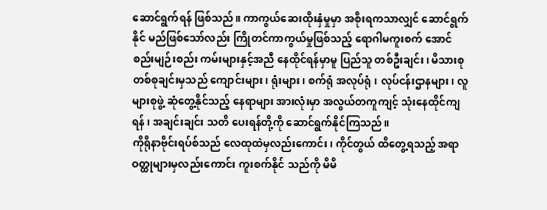ဆောင်ရွက်ရန် ဖြစ်သည်။ ကာကွယ်ဆေးထိုးနှံမှုမှာ အစိုးရကသာလျှင် ဆောင်ရွက်နိုင် မည်ဖြစ်သော်လည်း ကြိုတင်ကာကွယ်မှုဖြစ်သည့် ရောဂါမကူးစက် အောင် စည်းမျဉ်းစည်း ကမ်းများနှင့်အညီ နေထိုင်ရန်မှာမူ ပြည်သူ တစ်ဦးချင်း၊ မိသားစုတစ်စုချင်းမှသည် ကျောင်းများ၊ ရုံးများ၊ စက်ရုံ အလုပ်ရုံ၊ လုပ်ငန်းဌာနများ၊ လူများစုဖွဲ့ ဆုံတွေ့နိုင်သည့် နေရာများ အားလုံးမှာ အလွယ်တကူကျင့် သုံးနေထိုင်ကျရန်၊ အချင်းချင်း သတိ ပေးရန်တို့ကို ဆောင်ရွက်နိုင်ကြသည်။
ကိုရိုနာဗိုင်းရပ်စ်သည် လေထုထဲမှလည်းကောင်း၊ ကိုင်တွယ် ထိတွေ့ရသည့် အရာဝတ္ထုများမှလည်းကောင်း ကူးစက်နိုင် သည်ကို မိမိ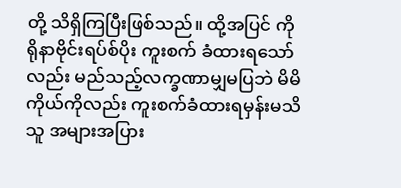တို့ သိရှိကြပြီးဖြစ်သည်။ ထို့အပြင် ကိုရိုနာဗိုင်းရပ်စ်ပိုး ကူးစက် ခံထားရသော်လည်း မည်သည့်လက္ခဏာမျှမပြဘဲ မိမိကိုယ်ကိုလည်း ကူးစက်ခံထားရမှန်းမသိသူ အများအပြား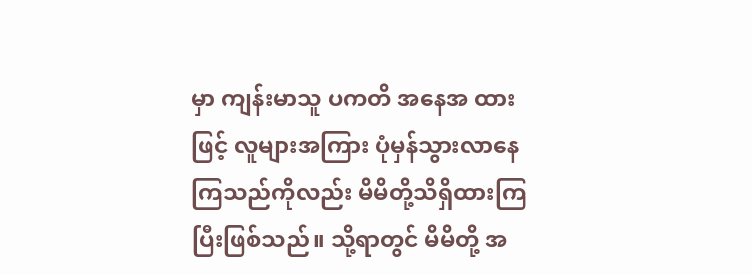မှာ ကျန်းမာသူ ပကတိ အနေအ ထားဖြင့် လူများအကြား ပုံမှန်သွားလာနေကြသည်ကိုလည်း မိမိတို့သိရှိထားကြပြီးဖြစ်သည်။ သို့ရာတွင် မိမိတို့ အ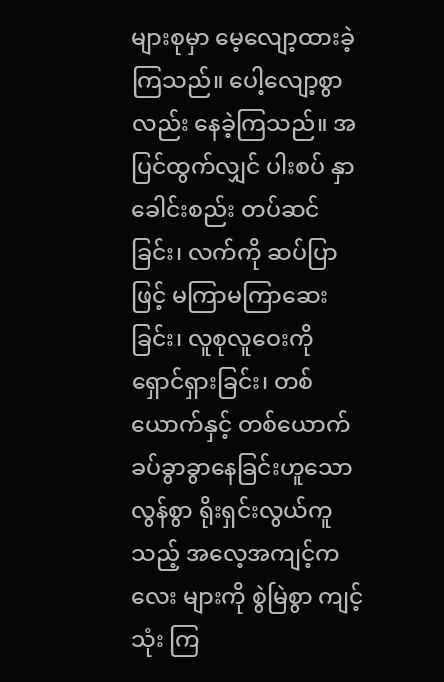များစုမှာ မေ့လျော့ထားခဲ့ကြသည်။ ပေါ့လျော့စွာလည်း နေခဲ့ကြသည်။ အပြင်ထွက်လျှင် ပါးစပ် နှာခေါင်းစည်း တပ်ဆင်ခြင်း၊ လက်ကို ဆပ်ပြာဖြင့် မကြာမကြာဆေးခြင်း၊ လူစုလူဝေးကို ရှောင်ရှားခြင်း၊ တစ်ယောက်နှင့် တစ်ယောက် ခပ်ခွာခွာနေခြင်းဟူသော လွန်စွာ ရိုးရှင်းလွယ်ကူသည့် အလေ့အကျင့်ကလေး များကို စွဲမြဲစွာ ကျင့်သုံး ကြ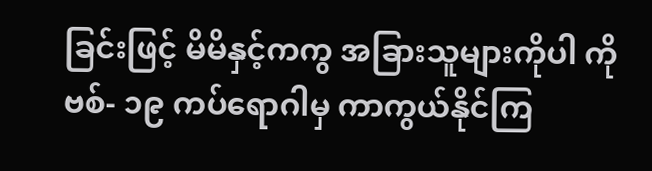ခြင်းဖြင့် မိမိနှင့်ကကွ အခြားသူများကိုပါ ကိုဗစ်- ၁၉ ကပ်ရောဂါမှ ကာကွယ်နိုင်ကြ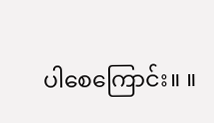ပါစေကြောင်း။ ။